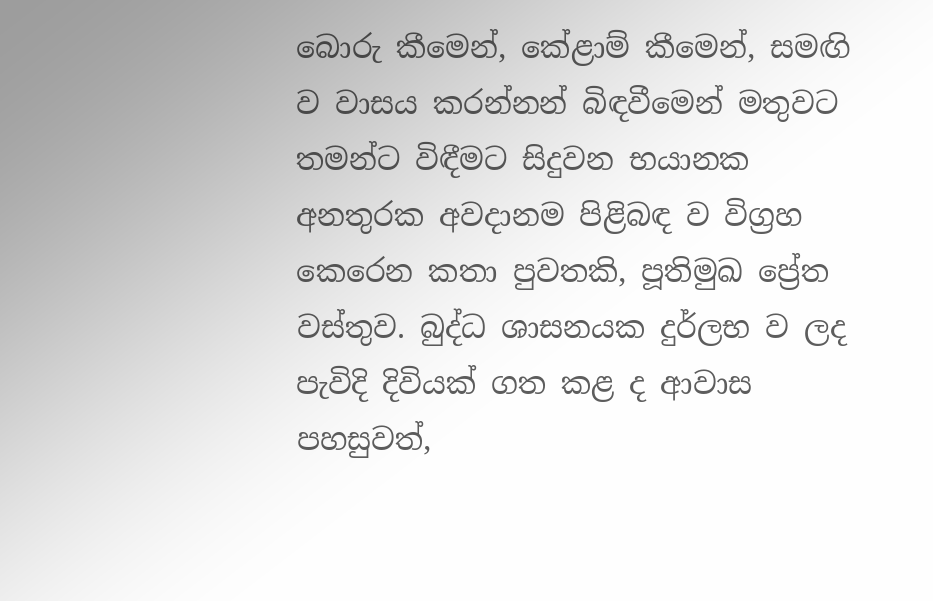බොරු කීමෙන්, කේළාම් කීමෙන්, සමඟි ව වාසය කරන්නන් බිඳවීමෙන් මතුවට තමන්ට විඳීමට සිදුවන භයානක අනතුරක අවදානම පිළිබඳ ව විග්‍රහ කෙරෙන කතා පුවතකි, පූතිමුඛ ප්‍රේත වස්තුව. බුද්ධ ශාසනයක දුර්ලභ ව ලද පැවිදි දිවියක් ගත කළ ද ආවාස පහසුවත්,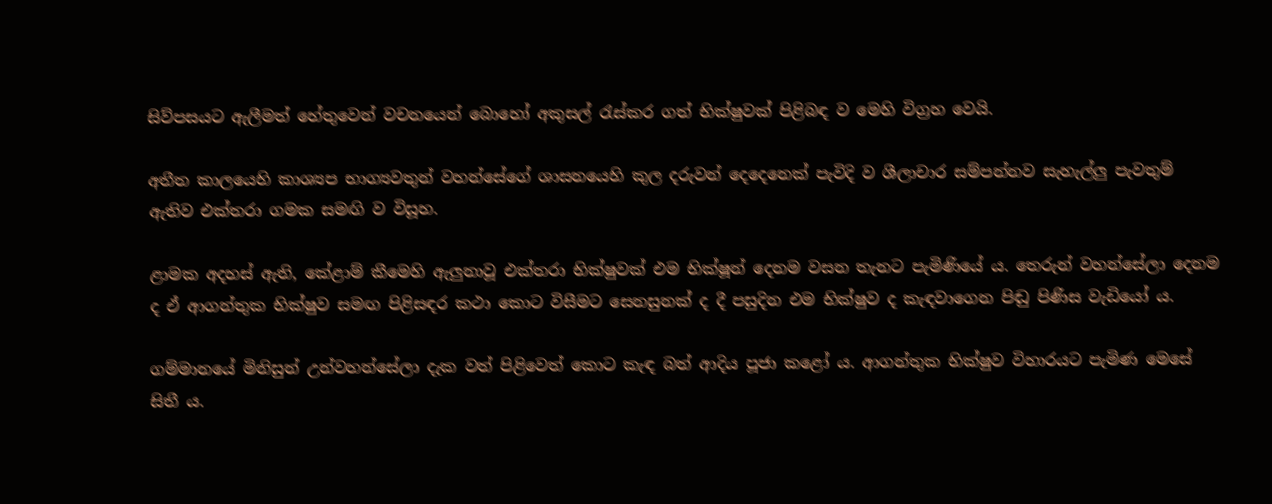සිව්පසයට ඇලීමත් හේතුවෙන් වචනයෙන් බොහෝ අකුසල් රැස්කර ගත් භික්ෂුවක් පිළිබඳ ව මෙහි විග්‍රහ වෙයි.

අතීත කාලයෙහි කාශ්‍යප භාග්‍යවතුන් වහන්සේගේ ශාසනයෙහි කුල දරුවන් දෙදෙනෙක් පැවිදි ව ශීලාචාර සම්පන්නව සැහැල්ලු පැවතුම් ඇතිව එක්තරා ගමක සමඟි ව විසූහ.

ළාමක අදහස් ඇති, කේළාම් කීමෙහි ඇලුනාවූ එක්තරා භික්ෂුවක් එම භික්ෂූන් දෙනම වසන තැනට පැමිණියේ ය. තෙරුන් වහන්සේලා දෙනම ද ඒ ආගන්තුක භික්ෂුව සමඟ පිළිසඳර කථා කොට විසීමට සෙනසුනක් ද දී පසුදින එම භික්ෂුව ද කැඳවාගෙන පිඬු පිණිස වැඩියෝ ය.

ගම්මානයේ මිනිසුන් උන්වහන්සේලා දැක වත් පිළිවෙත් කොට කැඳ බත් ආදිය පූජා කළෝ ය. ආගන්තුක භික්ෂුව විහාරයට පැමිණ මෙසේ සිතී ය.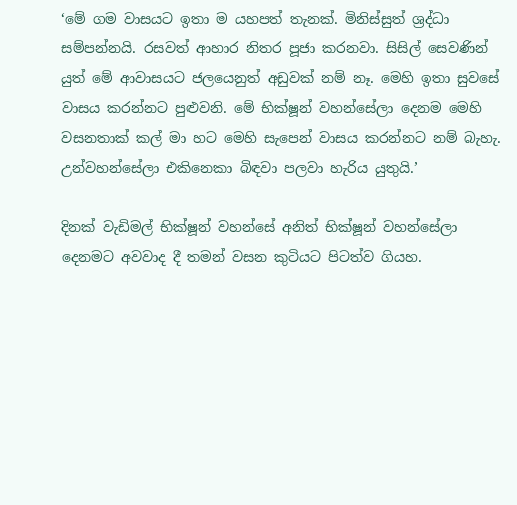‘මේ ගම වාසයට ඉතා ම යහපත් තැනක්. මිනිස්සුත් ශ්‍රද්ධා සම්පන්නයි. රසවත් ආහාර නිතර පූජා කරනවා. සිසිල් සෙවණින් යුත් මේ ආවාසයට ජලයෙනුත් අඩුවක් නම් නෑ. මෙහි ඉතා සුවසේ වාසය කරන්නට පුළුවනි. මේ භික්ෂූන් වහන්සේලා දෙනම මෙහි වසනතාක් කල් මා හට මෙහි සැපෙන් වාසය කරන්නට නම් බැහැ. උන්වහන්සේලා එකිනෙකා බිඳවා පලවා හැරිය යුතුයි.’

දිනක් වැඩිමල් භික්ෂූන් වහන්සේ අනිත් භික්ෂූන් වහන්සේලා දෙනමට අවවාද දී තමන් වසන කුටියට පිටත්ව ගියහ.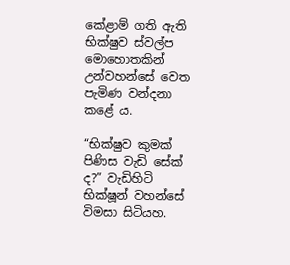කේළාම් ගති ඇති භික්ෂුව ස්වල්ප මොහොතකින් උන්වහන්සේ වෙත පැමිණ වන්දනා කළේ ය.

“භික්ෂුව කුමක් පිණිස වැඩි සේක් ද?” වැඩිහිටි භික්ෂූන් වහන්සේ විමසා සිටියහ.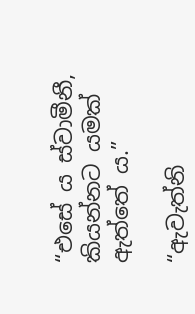“එසේ ය ස්වාමීනී, කියන්නට යමක් ඇත්තේ ය.”

“ඇවැත්නි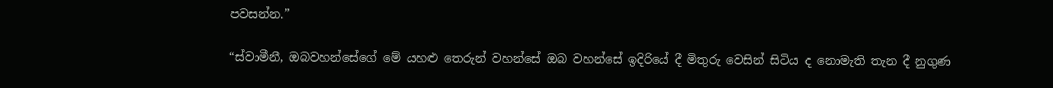පවසන්න.”

“ස්වාමීනී, ඔබවහන්සේගේ මේ යහළු තෙරුන් වහන්සේ ඔබ වහන්සේ ඉදිරියේ දී මිතුරු වෙසින් සිටිය ද නොමැති තැන දී නුගුණ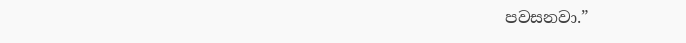පවසනවා.”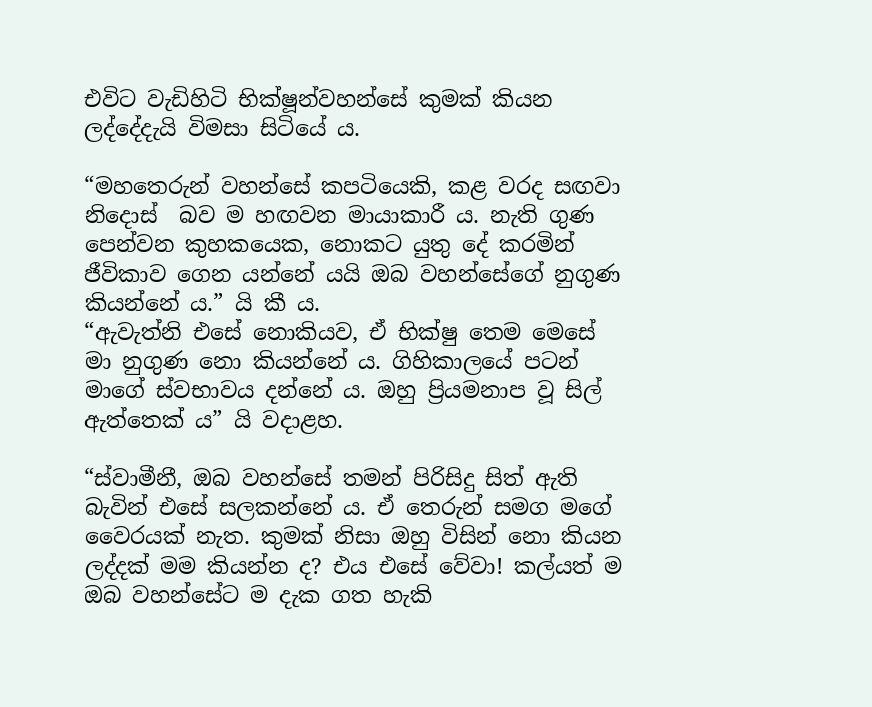එවිට වැඩිහිටි භික්ෂූන්වහන්සේ කුමක් කියන ලද්දේදැයි විමසා සිටියේ ය.

“මහතෙරුන් වහන්සේ කපටියෙකි, කළ වරද සඟවා නිදොස්  බව ම හඟවන මායාකාරී ය. නැති ගුණ පෙන්වන කුහකයෙක, නොකට යුතු දේ කරමින් ජීවිකාව ගෙන යන්නේ යයි ඔබ වහන්සේගේ නුගුණ කියන්නේ ය.” යි කී ය.
“ඇවැත්නි එසේ නොකියව, ඒ භික්ෂු තෙම මෙසේ මා නුගුණ නො කියන්නේ ය. ගිහිකාලයේ පටන් මාගේ ස්වභාවය දන්නේ ය. ඔහු ප්‍රියමනාප වූ සිල් ඇත්තෙක් ය” යි වදාළහ.

“ස්වාමීනී, ඔබ වහන්සේ තමන් පිරිසිදු සිත් ඇති බැවින් එසේ සලකන්නේ ය. ඒ තෙරුන් සමග මගේ වෛරයක් නැත. කුමක් නිසා ඔහු විසින් නො කියන ලද්දක් මම කියන්න ද? එය එසේ වේවා! කල්යත් ම ඔබ වහන්සේට ම දැක ගත හැකි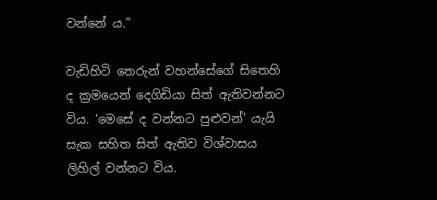වන්නේ ය.”

වැඩිහිටි තෙරුන් වහන්සේගේ සිතෙහි ද ක්‍රමයෙන් දෙගිඩියා සිත් ඇතිවන්නට විය. ‘මෙසේ ද වන්නට පුළුවන්’ යැයි සැක සහිත සිත් ඇතිව විශ්වාසය ලිහිල් වන්නට විය.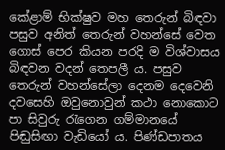කේළාම් භික්ෂුව මහ තෙරුන් බිඳවා පසුව අනිත් තෙරුන් වහන්සේ වෙත ගොස් පෙර කියන පරදි ම විශ්වාසය බිඳවන වදන් තෙපලී ය. පසුව තෙරුන් වහන්සේලා දෙනම දෙවෙනි දවසෙහි ඔවුනොවුන් කථා නොකොට පා සිවුරු රැගෙන ගම්මානයේ පිඬුසිඟා වැඩියෝ ය. පිණ්ඩපාතය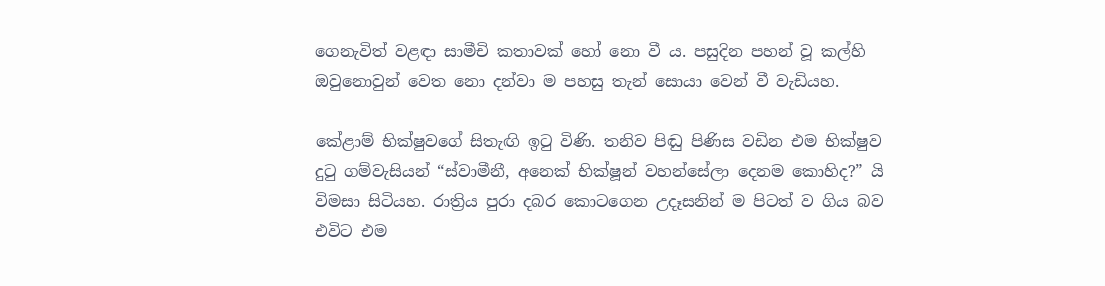ගෙනැවිත් වළඳා සාමීචි කතාවක් හෝ නො වී ය. පසුදින පහන් වූ කල්හි ඔවුනොවුන් වෙත නො දන්වා ම පහසු තැන් සොයා වෙන් වී වැඩියහ.

කේළාම් භික්ෂුවගේ සිතැඟි ඉටු විණි. තනිව පිඬු පිණිස වඩින එම භික්ෂුව දුටු ගම්වැසියන් “ස්වාමීනී, අනෙක් භික්ෂූන් වහන්සේලා දෙනම කොහිද?” යි විමසා සිටියහ. රාත්‍රිය පුරා දබර කොටගෙන උදෑසනින් ම පිටත් ව ගිය බව එවිට එම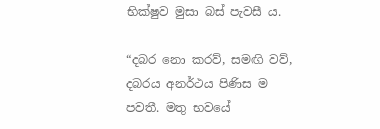භික්ෂුව මුසා බස් පැවසී ය.

“දබර නො කරව්, සමඟි වව්, දබරය අනර්ථය පිණිස ම පවතී. මතු භවයේ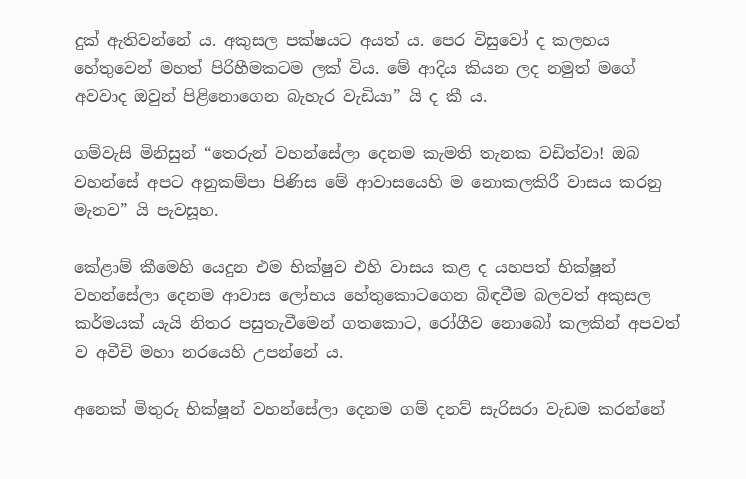දුක් ඇතිවන්නේ ය. අකුසල පක්ෂයට අයත් ය. පෙර විසුවෝ ද කලහය හේතුවෙන් මහත් පිරිහීමකටම ලක් විය. මේ ආදිය කියන ලද නමුත් මගේ අවවාද ඔවුන් පිළිනොගෙන බැහැර වැඩියා” යි ද කී ය.

ගම්වැසි මිනිසුන් “තෙරුන් වහන්සේලා දෙනම කැමති තැනක වඩිත්වා! ඔබ වහන්සේ අපට අනුකම්පා පිණිස මේ ආවාසයෙහි ම නොකලකිරී වාසය කරනු මැනව” යි පැවසූහ.

කේළාම් කීමෙහි යෙදුන එම භික්ෂුව එහි වාසය කළ ද යහපත් භික්ෂූන් වහන්සේලා දෙනම ආවාස ලෝභය හේතුකොටගෙන බිඳවීම බලවත් අකුසල කර්මයක් යැයි නිතර පසුතැවීමෙන් ගතකොට, රෝගීව නොබෝ කලකින් අපවත් ව අවීචි මහා නරයෙහි උපන්නේ ය.

අනෙක් මිතුරු භික්ෂූන් වහන්සේලා දෙනම ගම් දනව් සැරිසරා වැඩම කරන්නේ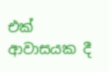එක් ආවාසයක දී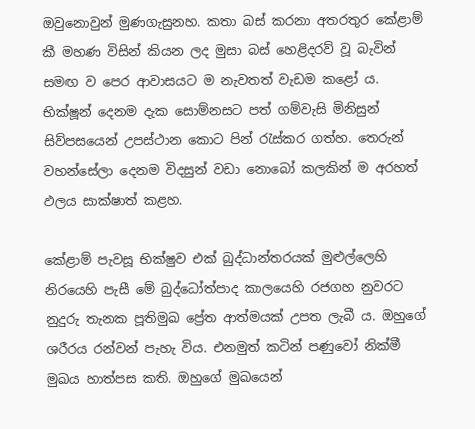ඔවුනොවුන් මුණගැසුනහ. කතා බස් කරනා අතරතුර කේළාම් කී මහණ විසින් කියන ලද මුසා බස් හෙළිදරව් වූ බැවින් සමඟ ව පෙර ආවාසයට ම නැවතත් වැඩම කළෝ ය. භික්ෂූන් දෙනම දැක සොම්නසට පත් ගම්වැසි මිනිසුන් සිව්පසයෙන් උපස්ථාන කොට පින් රැස්කර ගත්හ. තෙරුන් වහන්සේලා දෙනම විදසුන් වඩා නොබෝ කලකින් ම අරහත් ඵලය සාක්ෂාත් කළහ.

කේළාම් පැවසූ භික්ෂුව එක් බුද්ධාන්තරයක් මුළුල්ලෙහි නිරයෙහි පැසී මේ බුද්ධෝත්පාද කාලයෙහි රජගහ නුවරට නුදුරු තැනක පූතිමුඛ ප්‍රේත ආත්මයක් උපත ලැබී ය. ඔහුගේ ශරීරය රන්වන් පැහැ විය. එනමුත් කටින් පණුවෝ නික්මී මුඛය හාත්පස කති. ඔහුගේ මුඛයෙන්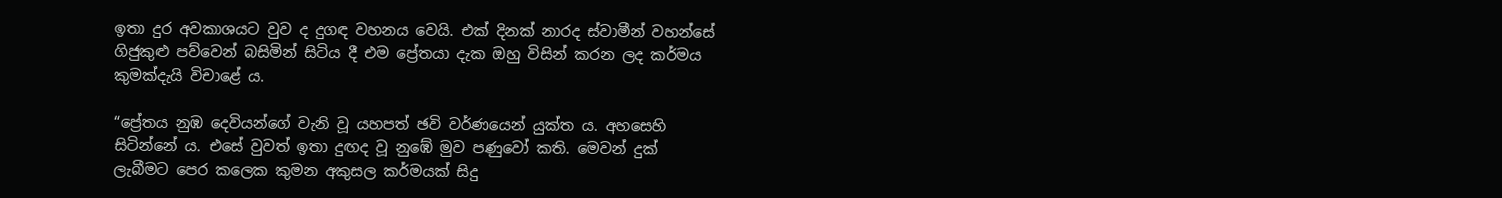ඉතා දුර අවකාශයට වුව ද දුගඳ වහනය වෙයි. එක් දිනක් නාරද ස්වාමීන් වහන්සේ ගිජුකුළු පව්වෙන් බසිමින් සිටිය දී එම ප්‍රේතයා දැක ඔහු විසින් කරන ලද කර්මය කුමක්දැයි විචාළේ ය.

“ප්‍රේතය නුඹ දෙවියන්ගේ වැනි වූ යහපත් ඡවි වර්ණයෙන් යුක්ත ය. අහසෙහි සිටින්නේ ය. එසේ වුවත් ඉතා දුඟද වූ නුඹේ මුව පණුවෝ කති. මෙවන් දුක් ලැබීමට පෙර කලෙක කුමන අකුසල කර්මයක් සිදු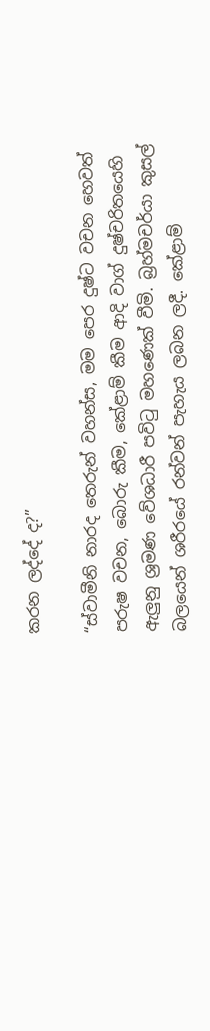කරන ලද්දේ ද?”

“ස්වාමීනි නාරද තෙරුන් වහන්ස, මම පෙර දුෂ්ට වචන හෙවත් පරුෂ වචන, බොරු කීම, කේළාම් කීම ආදි වාග් දුෂ්චරිතයෙහි ඇලුනු ශ්‍රමණ වේශධාරී පවිටු මහණෙක් වීමි. බ්‍රහ්මචර්යා කුසල් බලයෙන් ශරීරයේ රන්වන් පැහැය ලබන ලදී. කේළාම්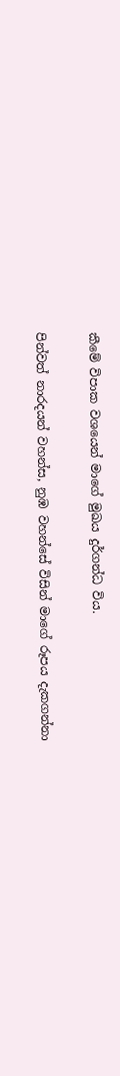කීමේ විපාක වශයෙන් මාගේ මුඛය දුර්ගන්ධ විය.

පින්වත් නාරදයන් වහන්ස, නුඹ වහන්සේ විසින් මාගේ රූපය දැකගන්නා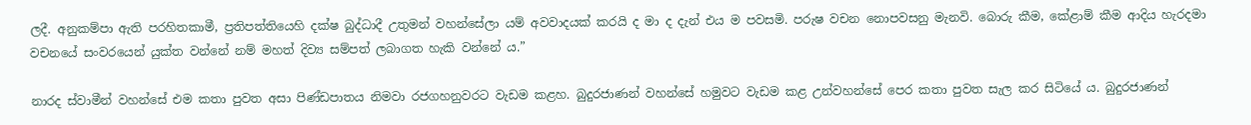ලදී. අනුකම්පා ඇති පරහිතකාමී, ප්‍රතිපත්තියෙහි දක්ෂ බුද්ධාදී උතුමන් වහන්සේලා යම් අවවාදයක් කරයි ද මා ද දැන් එය ම පවසමි. පරුෂ වචන නොපවසනු මැනවි. බොරු කීම, කේළාම් කීම ආදිය හැරදමා වචනයේ සංවරයෙන් යුක්ත වන්නේ නම් මහත් දිව්‍ය සම්පත් ලබාගත හැකි වන්නේ ය.”

නාරද ස්වාමීන් වහන්සේ එම කතා පුවත අසා පිණ්ඩපාතය නිමවා රජගහනුවරට වැඩම කළහ. බුදුරජාණන් වහන්සේ හමුවට වැඩම කළ උන්වහන්සේ පෙර කතා පුවත සැල කර සිටියේ ය. බුදුරජාණන්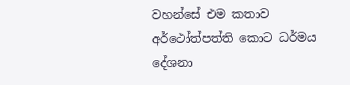වහන්සේ එම කතාව අර්ථෝත්පත්ති කොට ධර්මය දේශනා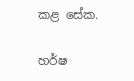කළ සේක.

හර්ෂ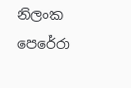නිලංක පෙරේරා